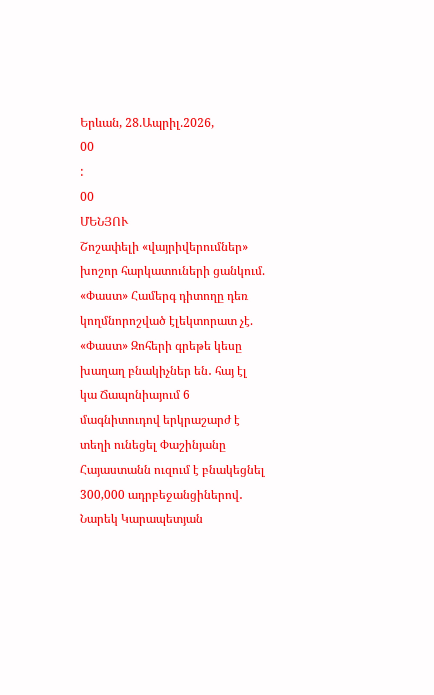Երևան, 28.Ապրիլ.2026,
00
:
00
ՄԵՆՅՈՒ
Շոշափելի «վայրիվերումներ» խոշոր հարկատուների ցանկում. «Փաստ» Համերգ դիտողը դեռ կողմնորոշված էլեկտորատ չէ. «Փաստ» Զոհերի գրեթե կեսը խաղաղ բնակիչներ են․ հայ էլ կա Ճապոնիայում 6 մագնիտուդով երկրաշարժ է տեղի ունեցել Փաշինյանը Հայաստանն ուզում է բնակեցնել 300,000 ադրբեջանցիներով․ Նարեկ Կարապետյան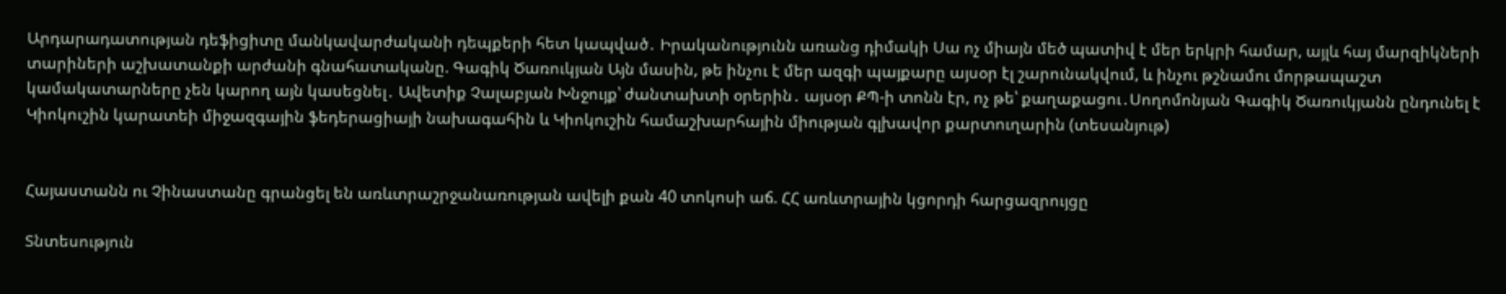Արդարադատության դեֆիցիտը մանկավարժականի դեպքերի հետ կապված․ Իրականությունն առանց դիմակի Սա ոչ միայն մեծ պատիվ է մեր երկրի համար, այլև հայ մարզիկների տարիների աշխատանքի արժանի գնահատականը. Գագիկ Ծառուկյան Այն մասին, թե ինչու է մեր ազգի պայքարը այսօր էլ շարունակվում, և ինչու թշնամու մորթապաշտ կամակատարները չեն կարող այն կասեցնել․ Ավետիք Չալաբյան Խնջույք՝ ժանտախտի օրերին․ այսօր ՔՊ-ի տոնն էր, ոչ թե՝ քաղաքացու․Սողոմոնյան Գագիկ Ծառուկյանն ընդունել է Կիոկուշին կարատեի միջազգային ֆեդերացիայի նախագահին և Կիոկուշին համաշխարհային միության գլխավոր քարտուղարին (տեսանյութ)


Հայաստանն ու Չինաստանը գրանցել են առևտրաշրջանառության ավելի քան 40 տոկոսի աճ. ՀՀ առևտրային կցորդի հարցազրույցը

Տնտեսություն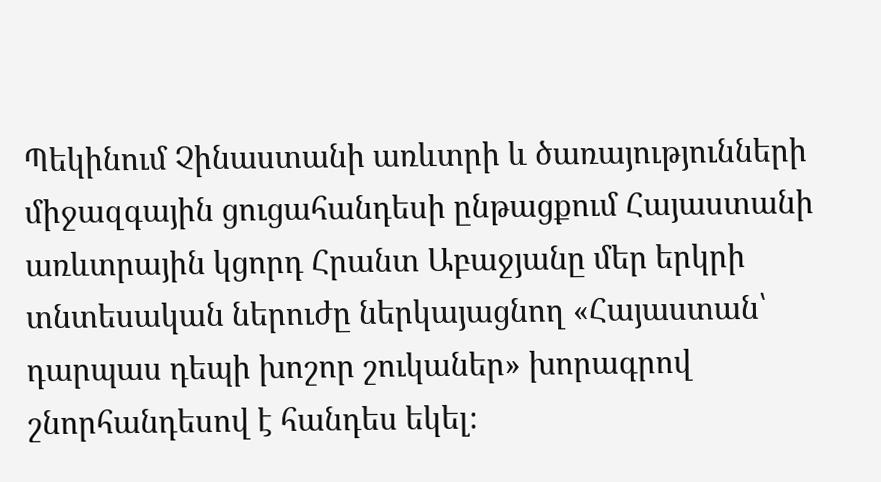Պեկինում Չինաստանի առևտրի և ծառայությունների միջազգային ցուցահանդեսի ընթացքում Հայաստանի առևտրային կցորդ Հրանտ Աբաջյանը մեր երկրի տնտեսական ներուժը ներկայացնող «Հայաստան՝ դարպաս դեպի խոշոր շուկաներ» խորագրով շնորհանդեսով է հանդես եկել։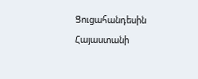Ցուցահանդեսին Հայաստանի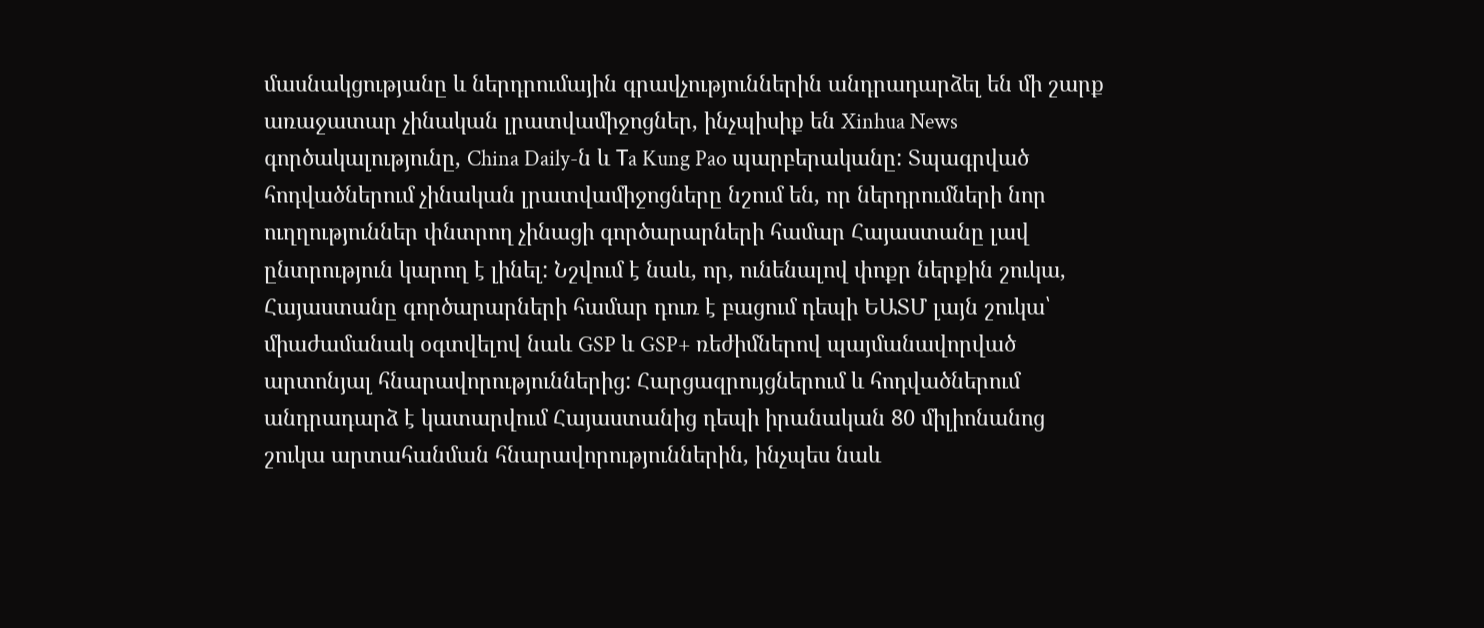մասնակցությանը և ներդրումային գրավչություններին անդրադարձել են մի շարք առաջատար չինական լրատվամիջոցներ, ինչպիսիք են Xinhua News գործակալությունը, China Daily-ն և Тa Kung Pao պարբերականը: Տպագրված հոդվածներում չինական լրատվամիջոցները նշում են, որ ներդրումների նոր ուղղություններ փնտրող չինացի գործարարների համար Հայաստանը լավ ընտրություն կարող է լինել: Նշվում է նաև, որ, ունենալով փոքր ներքին շուկա, Հայաստանը գործարարների համար դուռ է բացում դեպի ԵԱՏՄ լայն շուկա՝ միաժամանակ օգտվելով նաև GSP և GSP+ ռեժիմներով պայմանավորված արտոնյալ հնարավորություններից: Հարցազրույցներում և հոդվածներում անդրադարձ է կատարվում Հայաստանից դեպի իրանական 80 միլիոնանոց շուկա արտահանման հնարավորություններին, ինչպես նաև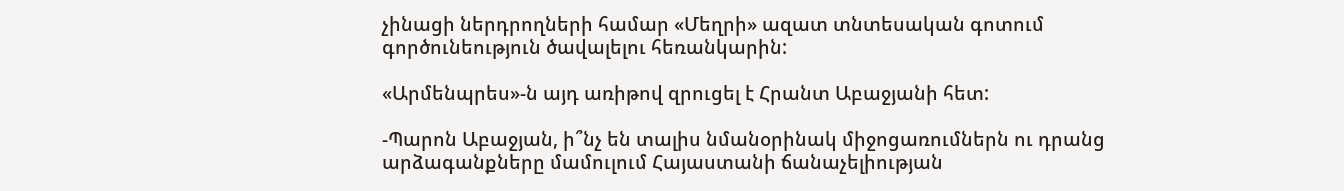չինացի ներդրողների համար «Մեղրի» ազատ տնտեսական գոտում գործունեություն ծավալելու հեռանկարին:

«Արմենպրես»-ն այդ առիթով զրուցել է Հրանտ Աբաջյանի հետ:

-Պարոն Աբաջյան, ի՞նչ են տալիս նմանօրինակ միջոցառումներն ու դրանց արձագանքները մամուլում Հայաստանի ճանաչելիության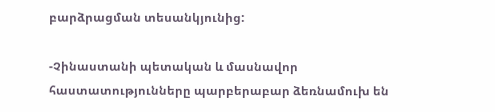բարձրացման տեսանկյունից:

-Չինաստանի պետական և մասնավոր հաստատությունները պարբերաբար ձեռնամուխ են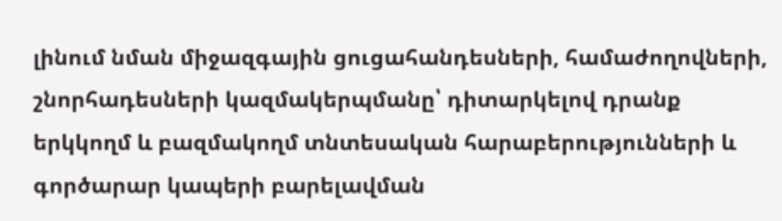լինում նման միջազգային ցուցահանդեսների, համաժողովների, շնորհադեսների կազմակերպմանը՝ դիտարկելով դրանք երկկողմ և բազմակողմ տնտեսական հարաբերությունների և գործարար կապերի բարելավման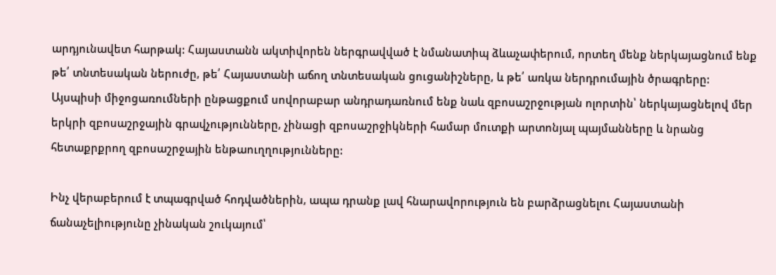արդյունավետ հարթակ: Հայաստանն ակտիվորեն ներգրավված է նմանատիպ ձևաչափերում, որտեղ մենք ներկայացնում ենք թե՛ տնտեսական ներուժը, թե՛ Հայաստանի աճող տնտեսական ցուցանիշները, և թե՛ առկա ներդրումային ծրագրերը: Այսպիսի միջոցառումների ընթացքում սովորաբար անդրադառնում ենք նաև զբոսաշրջության ոլորտին՝ ներկայացնելով մեր երկրի զբոսաշրջային գրավչությունները, չինացի զբոսաշրջիկների համար մուտքի արտոնյալ պայմանները և նրանց հետաքրքրող զբոսաշրջային ենթաուղղությունները:

Ինչ վերաբերում է տպագրված հոդվածներին, ապա դրանք լավ հնարավորություն են բարձրացնելու Հայաստանի ճանաչելիությունը չինական շուկայում՝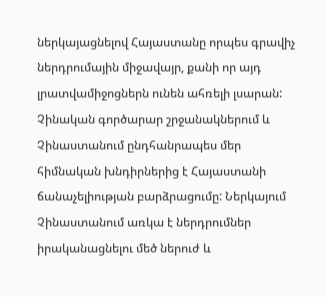ներկայացնելով Հայաստանը որպես գրավիչ ներդրումային միջավայր, քանի որ այդ լրատվամիջոցներն ունեն ահռելի լսարան: Չինական գործարար շրջանակներում և Չինաստանում ընդհանրապես մեր հիմնական խնդիրներից է Հայաստանի ճանաչելիության բարձրացումը: Ներկայում Չինաստանում առկա է ներդրումներ իրականացնելու մեծ ներուժ և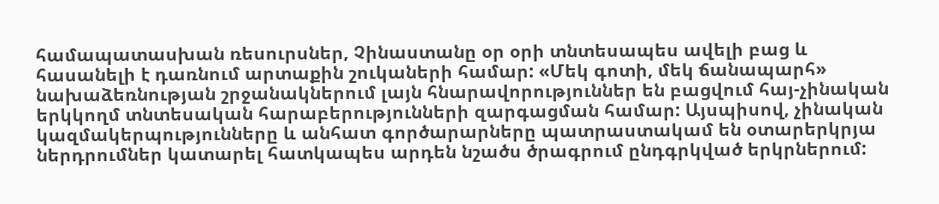համապատասխան ռեսուրսներ, Չինաստանը օր օրի տնտեսապես ավելի բաց և հասանելի է դառնում արտաքին շուկաների համար: «Մեկ գոտի, մեկ ճանապարհ» նախաձեռնության շրջանակներում լայն հնարավորություններ են բացվում հայ-չինական երկկողմ տնտեսական հարաբերությունների զարգացման համար: Այսպիսով, չինական կազմակերպությունները և անհատ գործարարները պատրաստակամ են օտարերկրյա ներդրումներ կատարել հատկապես արդեն նշածս ծրագրում ընդգրկված երկրներում: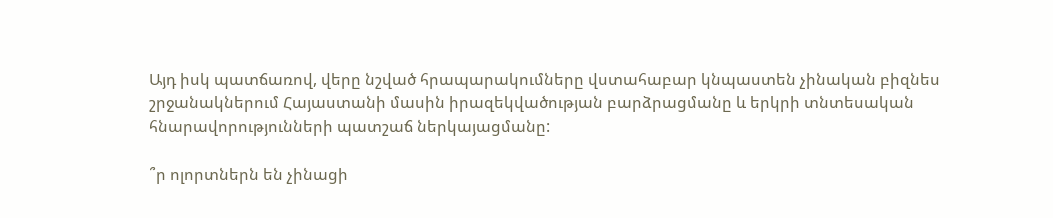Այդ իսկ պատճառով, վերը նշված հրապարակումները վստահաբար կնպաստեն չինական բիզնես շրջանակներում Հայաստանի մասին իրազեկվածության բարձրացմանը և երկրի տնտեսական հնարավորությունների պատշաճ ներկայացմանը:

՞ր ոլորտներն են չինացի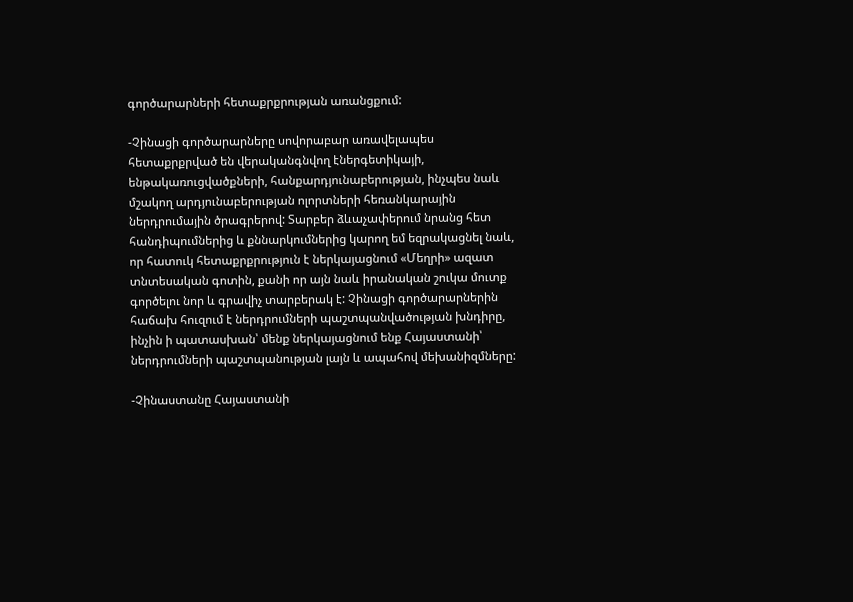գործարարների հետաքրքրության առանցքում:

-Չինացի գործարարները սովորաբար առավելապես հետաքրքրված են վերականգնվող էներգետիկայի, ենթակառուցվածքների, հանքարդյունաբերության, ինչպես նաև մշակող արդյունաբերության ոլորտների հեռանկարային ներդրումային ծրագրերով: Տարբեր ձևաչափերում նրանց հետ հանդիպումներից և քննարկումներից կարող եմ եզրակացնել նաև, որ հատուկ հետաքրքրություն է ներկայացնում «Մեղրի» ազատ տնտեսական գոտին, քանի որ այն նաև իրանական շուկա մուտք գործելու նոր և գրավիչ տարբերակ է: Չինացի գործարարներին հաճախ հուզում է ներդրումների պաշտպանվածության խնդիրը, ինչին ի պատասխան՝ մենք ներկայացնում ենք Հայաստանի՝ ներդրումների պաշտպանության լայն և ապահով մեխանիզմները:

-Չինաստանը Հայաստանի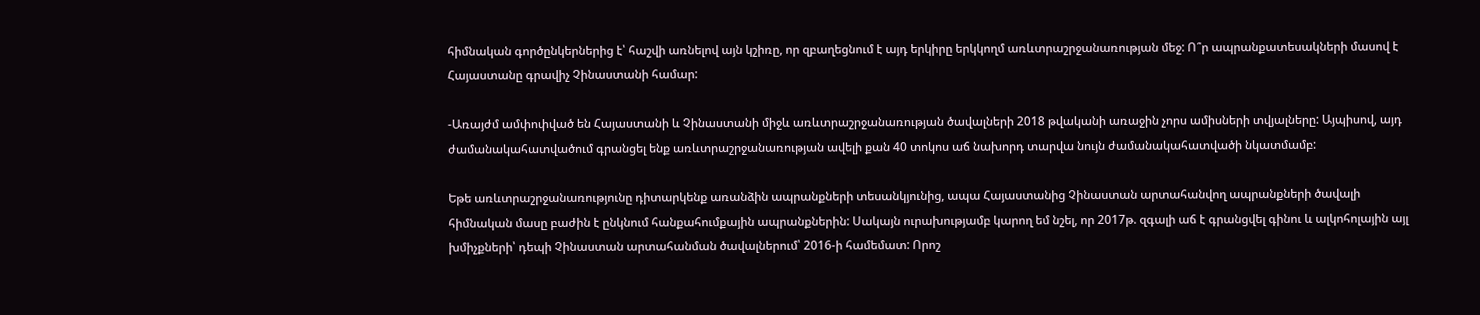հիմնական գործընկերներից է՝ հաշվի առնելով այն կշիռը, որ զբաղեցնում է այդ երկիրը երկկողմ առևտրաշրջանառության մեջ: Ո՞ր ապրանքատեսակների մասով է Հայաստանը գրավիչ Չինաստանի համար:

-Առայժմ ամփոփված են Հայաստանի և Չինաստանի միջև առևտրաշրջանառության ծավալների 2018 թվականի առաջին չորս ամիսների տվյալները: Այպիսով, այդ ժամանակահատվածում գրանցել ենք առևտրաշրջանառության ավելի քան 40 տոկոս աճ նախորդ տարվա նույն ժամանակահատվածի նկատմամբ:

Եթե առևտրաշրջանառությունը դիտարկենք առանձին ապրանքների տեսանկյունից, ապա Հայաստանից Չինաստան արտահանվող ապրանքների ծավալի հիմնական մասը բաժին է ընկնում հանքահումքային ապրանքներին: Սակայն ուրախությամբ կարող եմ նշել, որ 2017թ. զգալի աճ է գրանցվել գինու և ալկոհոլային այլ խմիչքների՝ դեպի Չինաստան արտահանման ծավալներում՝ 2016-ի համեմատ: Որոշ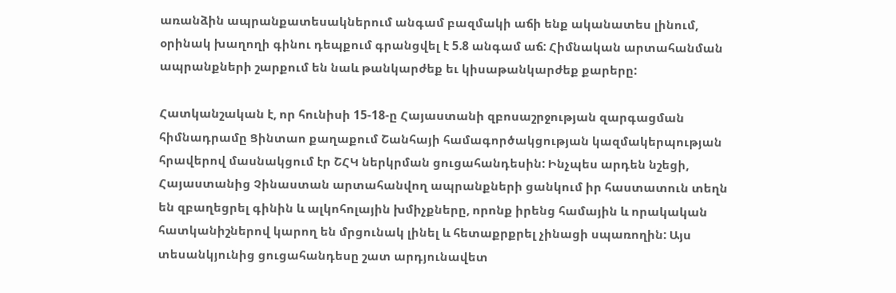առանձին ապրանքատեսակներում անգամ բազմակի աճի ենք ականատես լինում, օրինակ խաղողի գինու դեպքում գրանցվել է 5.8 անգամ աճ: Հիմնական արտահանման ապրանքների շարքում են նաև թանկարժեք եւ կիսաթանկարժեք քարերը:

Հատկանշական է, որ հունիսի 15-18-ը Հայաստանի զբոսաշրջության զարգացման հիմնադրամը Ցինտաո քաղաքում Շանհայի համագործակցության կազմակերպության հրավերով մասնակցում էր ՇՀԿ ներկրման ցուցահանդեսին: Ինչպես արդեն նշեցի, Հայաստանից Չինաստան արտահանվող ապրանքների ցանկում իր հաստատուն տեղն են զբաղեցրել գինին և ալկոհոլային խմիչքները, որոնք իրենց համային և որակական հատկանիշներով կարող են մրցունակ լինել և հետաքրքրել չինացի սպառողին: Այս տեսանկյունից ցուցահանդեսը շատ արդյունավետ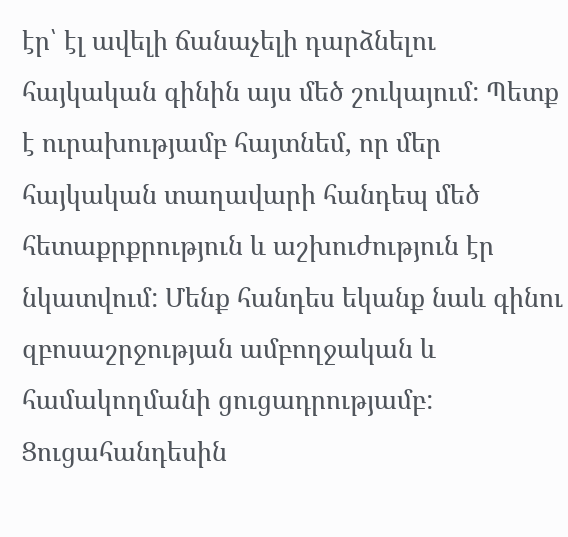էր՝ էլ ավելի ճանաչելի դարձնելու հայկական գինին այս մեծ շուկայում: Պետք է ուրախությամբ հայտնեմ, որ մեր հայկական տաղավարի հանդեպ մեծ հետաքրքրություն և աշխուժություն էր նկատվում: Մենք հանդես եկանք նաև գինու զբոսաշրջության ամբողջական և համակողմանի ցուցադրությամբ: Ցուցահանդեսին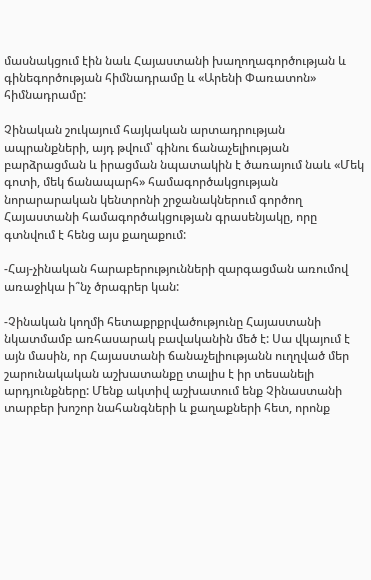մասնակցում էին նաև Հայաստանի խաղողագործության և գինեգործության հիմնադրամը և «Արենի Փառատոն» հիմնադրամը:

Չինական շուկայում հայկական արտադրության ապրանքների, այդ թվում՝ գինու ճանաչելիության բարձրացման և իրացման նպատակին է ծառայում նաև «Մեկ գոտի, մեկ ճանապարհ» համագործակցության նորարարական կենտրոնի շրջանակներում գործող Հայաստանի համագործակցության գրասենյակը, որը գտնվում է հենց այս քաղաքում:

-Հայ-չինական հարաբերությունների զարգացման առումով առաջիկա ի՞նչ ծրագրեր կան:

-Չինական կողմի հետաքրքրվածությունը Հայաստանի նկատմամբ առհասարակ բավականին մեծ է: Սա վկայում է այն մասին, որ Հայաստանի ճանաչելիությանն ուղղված մեր շարունակական աշխատանքը տալիս է իր տեսանելի արդյունքները: Մենք ակտիվ աշխատում ենք Չինաստանի տարբեր խոշոր նահանգների և քաղաքների հետ, որոնք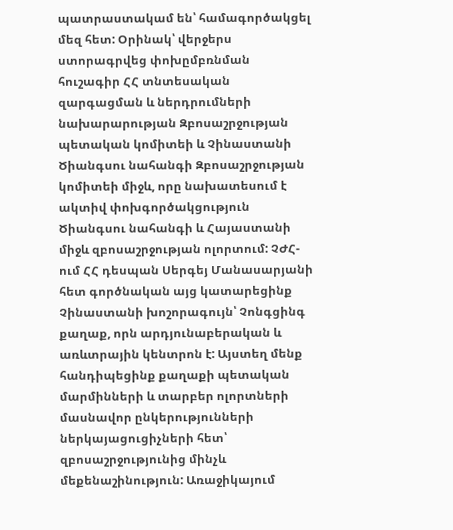պատրաստակամ են՝ համագործակցել մեզ հետ: Օրինակ՝ վերջերս ստորագրվեց փոխըմբռնման հուշագիր ՀՀ տնտեսական զարգացման և ներդրումների նախարարության Զբոսաշրջության պետական կոմիտեի և Չինաստանի Ծիանգսու նահանգի Զբոսաշրջության կոմիտեի միջև, որը նախատեսում է ակտիվ փոխգործակցություն Ծիանգսու նահանգի և Հայաստանի միջև զբոսաշրջության ոլորտում: ՉԺՀ-ում ՀՀ դեսպան Սերգեյ Մանասարյանի հետ գործնական այց կատարեցինք Չինաստանի խոշորագույն՝ Չոնգցինգ քաղաք, որն արդյունաբերական և առևտրային կենտրոն է: Այստեղ մենք հանդիպեցինք քաղաքի պետական մարմինների և տարբեր ոլորտների մասնավոր ընկերությունների ներկայացուցիչների հետ՝ զբոսաշրջությունից մինչև մեքենաշինություն: Առաջիկայում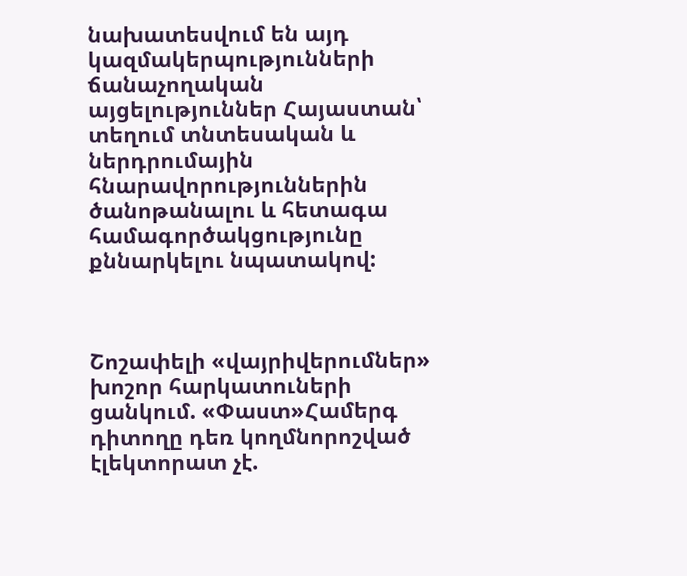նախատեսվում են այդ կազմակերպությունների ճանաչողական այցելություններ Հայաստան՝ տեղում տնտեսական և ներդրումային հնարավորություններին ծանոթանալու և հետագա համագործակցությունը քննարկելու նպատակով:



Շոշափելի «վայրիվերումներ» խոշոր հարկատուների ցանկում. «Փաստ»Համերգ դիտողը դեռ կողմնորոշված էլեկտորատ չէ.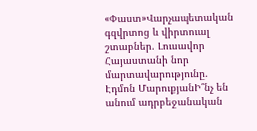«Փաստ»Վարչապետական գզվրտոց և վիրտուալ շտաբներ. Լուսավոր Հայաստանի նոր մարտավարությունը. Էդմոն ՄարուքյանԻ՞նչ են անում ադրբեջանական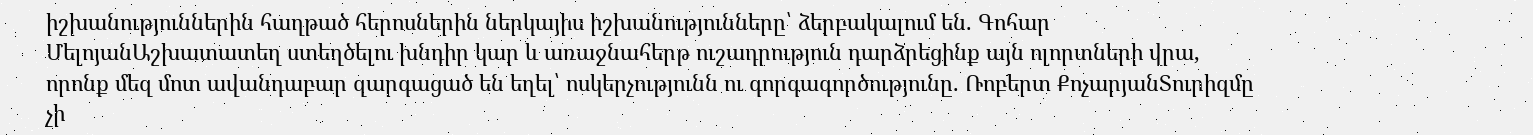իշխանություններին հաղթած հերոսներին ներկայիս իշխանությունները՝ ձերբակալում են. Գոհար ՄելոյանԱշխատատեղ ստեղծելու խնդիր կար և առաջնահերթ ուշադրություն դարձրեցինք այն ոլորտների վրա, որոնք մեզ մոտ ավանդաբար զարգացած են եղել՝ ոսկերչությունն ու գորգագործությունը. Ռոբերտ ՔոչարյանՏուրիզմը չի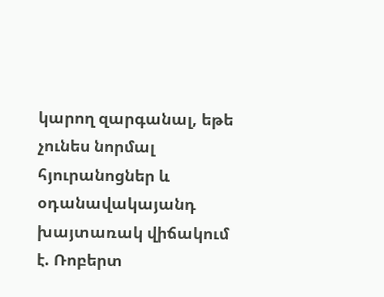կարող զարգանալ, եթե չունես նորմալ հյուրանոցներ և օդանավակայանդ խայտառակ վիճակում է. Ռոբերտ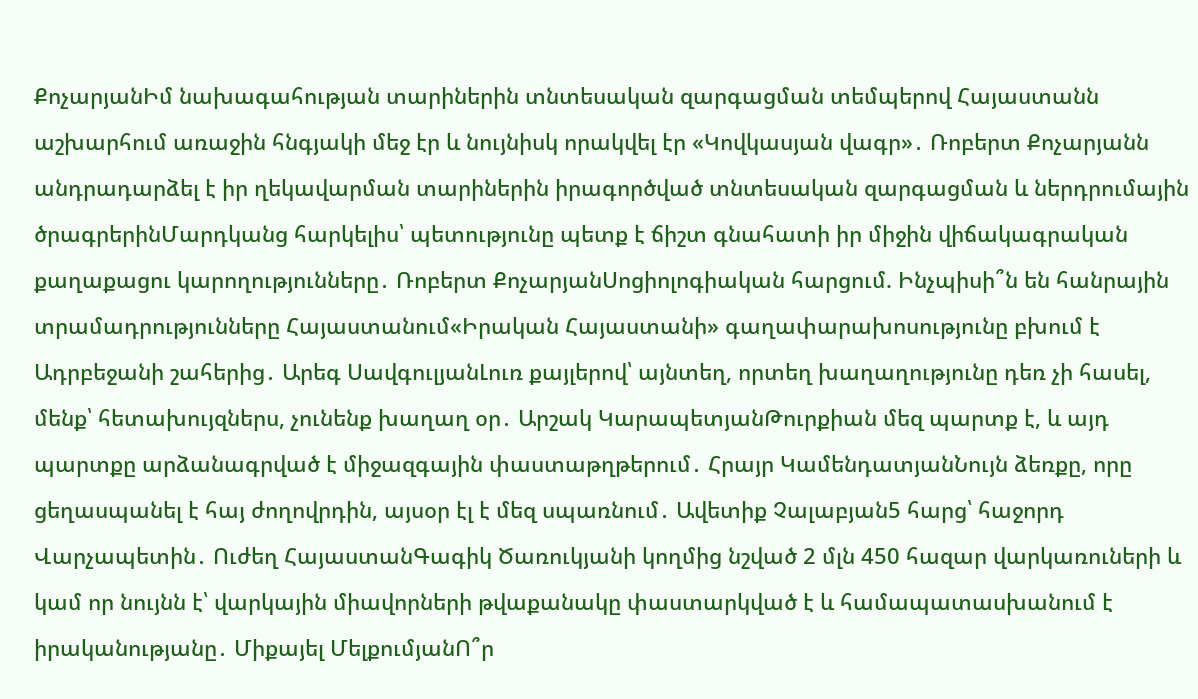ՔոչարյանԻմ նախագահության տարիներին տնտեսական զարգացման տեմպերով Հայաստանն աշխարհում առաջին հնգյակի մեջ էր և նույնիսկ որակվել էր «Կովկասյան վագր»․ Ռոբերտ Քոչարյանն անդրադարձել է իր ղեկավարման տարիներին իրագործված տնտեսական զարգացման և ներդրումային ծրագրերինՄարդկանց հարկելիս՝ պետությունը պետք է ճիշտ գնահատի իր միջին վիճակագրական քաղաքացու կարողությունները․ Ռոբերտ ՔոչարյանՍոցիոլոգիական հարցում. Ինչպիսի՞ն են հանրային տրամադրությունները Հայաստանում«Իրական Հայաստանի» գաղափարախոսությունը բխում է Ադրբեջանի շահերից․ Արեգ ՍավգուլյանԼուռ քայլերով՝ այնտեղ, որտեղ խաղաղությունը դեռ չի հասել, մենք՝ հետախույզներս, չունենք խաղաղ օր․ Արշակ ԿարապետյանԹուրքիան մեզ պարտք է, և այդ պարտքը արձանագրված է միջազգային փաստաթղթերում․ Հրայր ԿամենդատյանՆույն ձեռքը, որը ցեղասպանել է հայ ժողովրդին, այսօր էլ է մեզ սպառնում․ Ավետիք Չալաբյան5 հարց՝ հաջորդ Վարչապետին․ Ուժեղ ՀայաստանԳագիկ Ծառուկյանի կողմից նշված 2 մլն 450 հազար վարկառուների և կամ որ նույնն է՝ վարկային միավորների թվաքանակը փաստարկված է և համապատասխանում է իրականությանը․ Միքայել ՄելքումյանՈ՞ր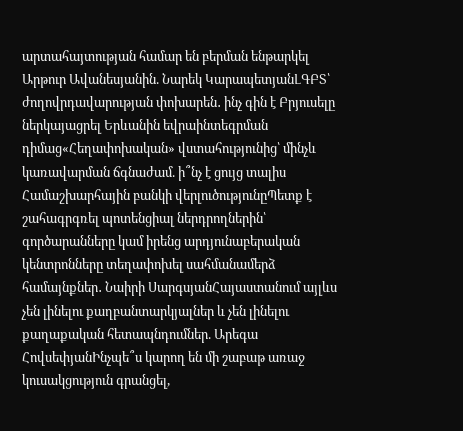արտահայտության համար են բերման ենթարկել Արթուր Ավանեսյանին. Նարեկ ԿարապետյանԼԳԲՏ՝ ժողովրդավարության փոխարեն․ ինչ գին է Բրյուսելը ներկայացրել Երևանին եվրաինտեգրման դիմաց«Հեղափոխական» վստահությունից՝ մինչև կառավարման ճգնաժամ. ի՞նչ է ցույց տալիս Համաշխարհային բանկի վերլուծությունըՊետք է շահագրգռել պոտենցիալ ներդրողներին՝ գործարանները կամ իրենց արդյունաբերական կենտրոնները տեղափոխել սահմանամերձ համայնքներ․ Նաիրի ՍարգսյանՀայաստանում այլևս չեն լինելու քաղբանտարկյալներ և չեն լինելու քաղաքական հետապնդումներ. Արեգա ՀովսեփյանԻնչպե՞ս կարող են մի շաբաթ առաջ կուսակցություն գրանցել,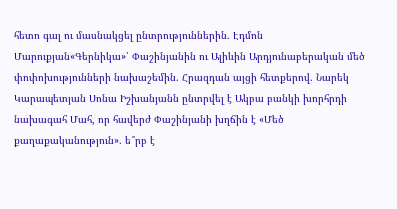հետո գալ ու մասնակցել ընտրություններին. Էդմոն Մարուքյան«Գերնիկա»՝ Փաշինյանին ու Ալիևին Արդյունաբերական մեծ փոփոխությունների նախաշեմին. Հրազդան այցի հետքերով. Նարեկ Կարապետյան Սոնա Իշխանյանն ընտրվել է Ակբա բանկի խորհրդի նախագահ Մահ, որ հավերժ Փաշինյանի խղճին է «Մեծ քաղաքականություն». ե՞րբ է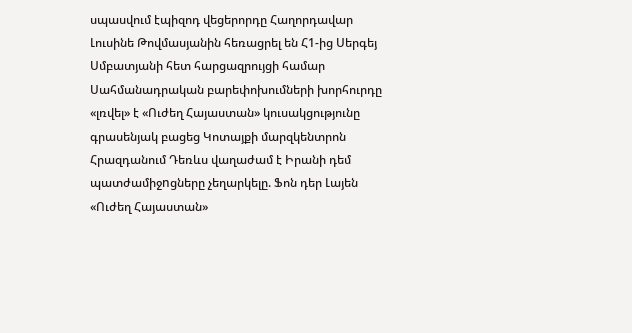սպասվում էպիզոդ վեցերորդը Հաղորդավար Լուսինե Թովմասյանին հեռացրել են Հ1-ից Սերգեյ Սմբատյանի հետ հարցազրույցի համար Սահմանադրական բարեփոխումների խորհուրդը «լռվել» է «Ուժեղ Հայաստան» կուսակցությունը գրասենյակ բացեց Կոտայքի մարզկենտրոն Հրազդանում Դեռևս վաղաժամ է Իրանի դեմ պատժամիջnցները չեղարկելը. Ֆոն դեր Լայեն «Ուժեղ Հայաստան»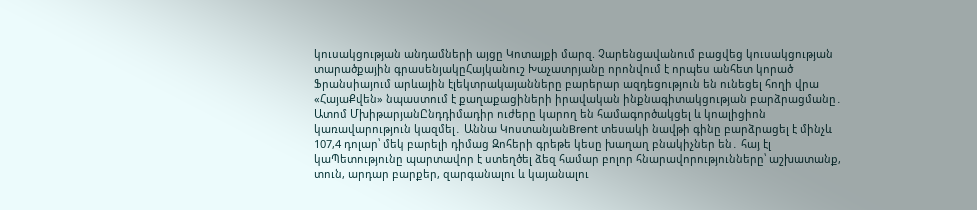կուսակցության անդամների այցը Կոտայքի մարզ. Չարենցավանում բացվեց կուսակցության տարածքային գրասենյակըՀայկանուշ Խաչատրյանը որոնվում է որպես անհետ կորած Ֆրանսիայում արևային էլեկտրակայանները բարերար ազդեցություն են ունեցել հողի վրա «ՀայաՔվեն» նպաստում է քաղաքացիների իրավական ինքնագիտակցության բարձրացմանը․ Ատոմ ՄխիթարյանԸնդդիմադիր ուժերը կարող են համագործակցել և կոալիցիոն կառավարություն կազմել․ Աննա ԿոստանյանBrent տեսակի նավթի գինը բարձրացել է մինչև 107,4 դոլար՝ մեկ բարելի դիմաց Զոհերի գրեթե կեսը խաղաղ բնակիչներ են․ հայ էլ կաՊետությունը պարտավոր է ստեղծել ձեզ համար բոլոր հնարավորությունները՝ աշխատանք, տուն, արդար բարքեր, զարգանալու և կայանալու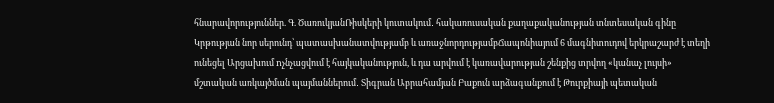հնարավորություններ. Գ. ԾառուկյանՌիսկերի կուտակում․ հակառուսական քաղաքականության տնտեսական գինը Կրթության նոր սերունդ՝ պատասխանատվությամբ և առաջնորդությամբՃապոնիայում 6 մագնիտուդով երկրաշարժ է տեղի ունեցել Արցախում nչնչացվում է հայկականություն, և դա արվում է կառավարության շենքից տրվող «կանաչ լույսի» մշտական առկայծման պայմաններում․ Տիգրան Աբրահամյան Բաքուն արձագանքում է Թուրքիայի պետական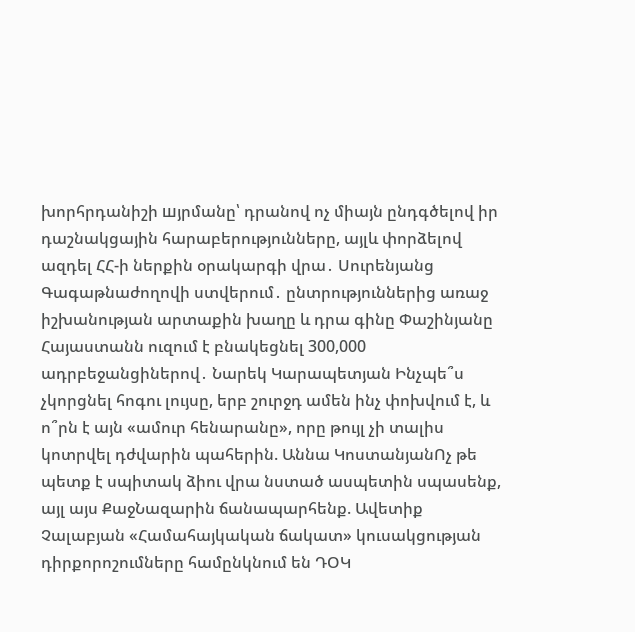խորհրդանիշի шյրմանը՝ դրանով ոչ միայն ընդգծելով իր դաշնակցային հարաբերությունները, այլև փորձելով ազդել ՀՀ-ի ներքին օրակարգի վրա․ Սուրենյանց Գագաթնաժողովի ստվերում․ ընտրություններից առաջ իշխանության արտաքին խաղը և դրա գինը Փաշինյանը Հայաստանն ուզում է բնակեցնել 300,000 ադրբեջանցիներով․ Նարեկ Կարապետյան Ինչպե՞ս չկորցնել հոգու լույսը, երբ շուրջդ ամեն ինչ փոխվում է, և ո՞րն է այն «ամուր հենարանը», որը թույլ չի տալիս կոտրվել դժվարին պահերին. Աննա ԿոստանյանՈչ թե պետք է սպիտակ ձիու վրա նստած ասպետին սպասենք, այլ այս ՔաջՆազարին ճանապարհենք. Ավետիք Չալաբյան «Համահայկական ճակատ» կուսակցության դիրքորոշումները համընկնում են ԴՕԿ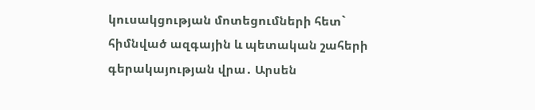կուսակցության մոտեցումների հետ` հիմնված ազգային և պետական շահերի գերակայության վրա․ Արսեն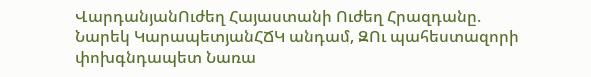ՎարդանյանՈւժեղ Հայաստանի Ուժեղ Հրազդանը. Նարեկ ԿարապետյանՀՃԿ անդամ, ԶՈւ պահեստազորի փոխգնդապետ Նառա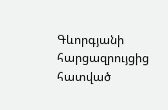Գևորգյանի հարցազրույցից հատված